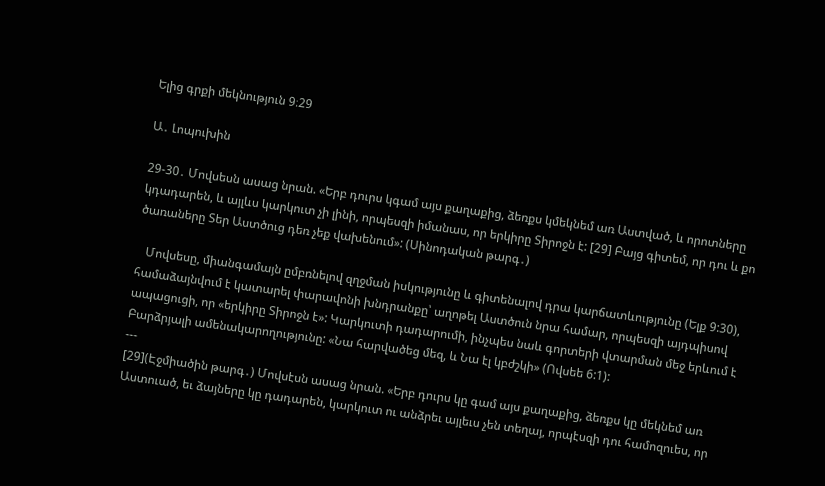Ելից գրքի մեկնություն 9։29

Ա․ Լոպուխին

29-30․ Մովսեսն ասաց նրան. «Երբ դուրս կգամ այս քաղաքից, ձեռքս կմեկնեմ առ Աստված, և որոտները կդադարեն, և այլևս կարկուտ չի լինի, որպեսզի իմանաս, որ երկիրը Տիրոջն է: [29] Բայց գիտեմ, որ դու և քո ծառաները Տեր Աստծուց դեռ չեք վախենում»: (Սինոդական թարգ․)

   Մովսեսը, միանգամայն ըմբռնելով զղջման իսկությունը և գիտենալով դրա կարճատևությունը (Ելք 9:30), համաձայնվում է կատարել փարավոնի խնդրանքը՝ աղոթել Աստծուն նրա համար, որպեսզի այդպիսով ապացուցի, որ «երկիրը Տիրոջն է»: Կարկուտի դադարումի, ինչպես նաև գորտերի վտարման մեջ երևում է Բարձրյալի ամենակարողությունը: «Նա հարվածեց մեզ, և Նա էլ կբժշկի» (Ովսեե 6:1):
---
[29](Էջմիածին թարգ․) Մովսէսն ասաց նրան. «Երբ դուրս կը գամ այս քաղաքից, ձեռքս կը մեկնեմ առ Աստուած, եւ ձայները կը դադարեն, կարկուտ ու անձրեւ այլեւս չեն տեղայ, որպէսզի դու համոզուես, որ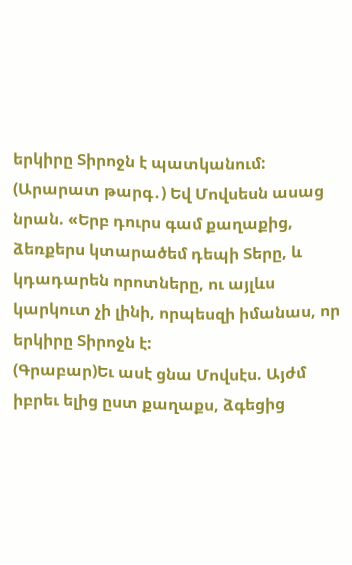երկիրը Տիրոջն է պատկանում:
(Արարատ թարգ․) Եվ Մովսեսն ասաց նրան. «Երբ դուրս գամ քաղաքից, ձեռքերս կտարածեմ դեպի Տերը, և կդադարեն որոտները, ու այլևս կարկուտ չի լինի, որպեսզի իմանաս, որ երկիրը Տիրոջն է:
(Գրաբար)Եւ ասէ ցնա Մովսէս. Այժմ իբրեւ ելից ըստ քաղաքս, ձգեցից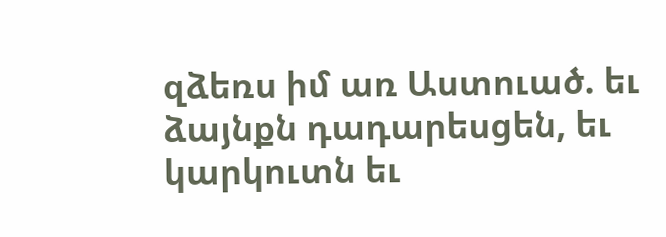զձեռս իմ առ Աստուած. եւ ձայնքն դադարեսցեն, եւ կարկուտն եւ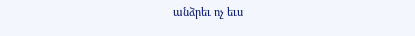անձրեւ ոչ եւս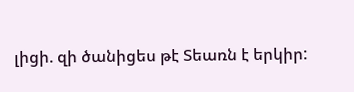լիցի. զի ծանիցես թէ Տեառն է երկիր: